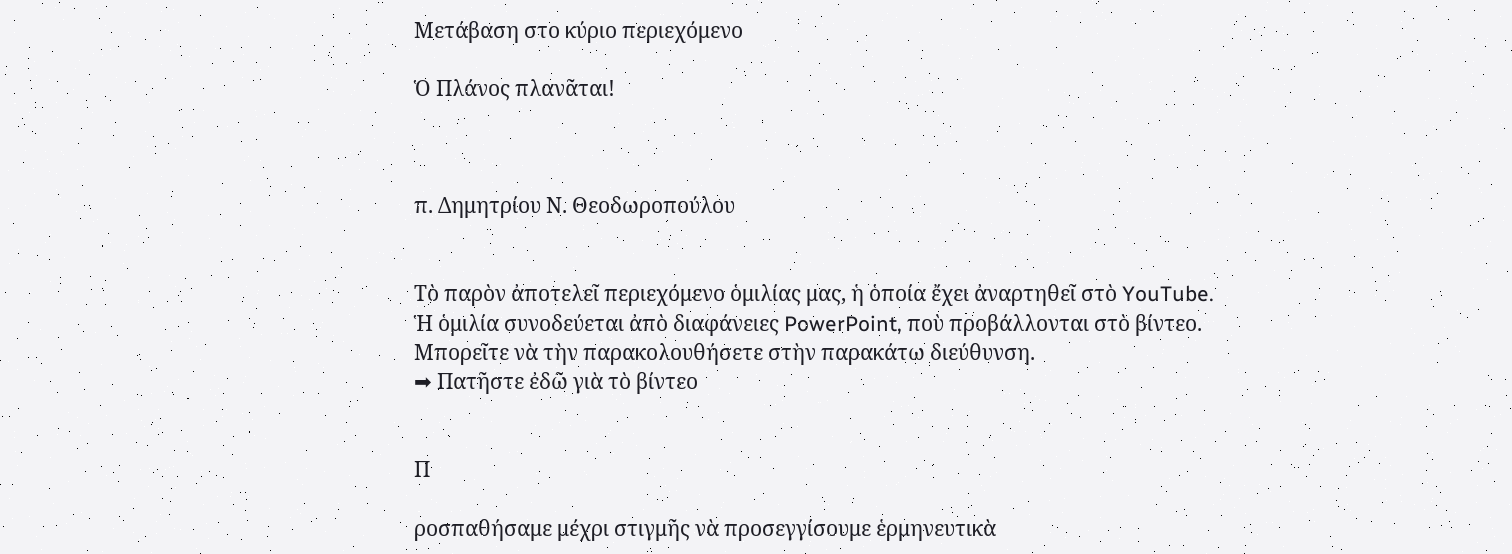Μετάβαση στο κύριο περιεχόμενο

Ὁ Πλάνος πλανᾶται!



π. Δημητρίου Ν. Θεοδωροπούλου


Τὸ παρὸν ἀποτελεῖ περιεχόμενο ὁμιλίας μας, ἡ ὁποία ἔχει ἀναρτηθεῖ στὸ YouTube.
Ἡ ὁμιλία συνοδεύεται ἀπὸ διαφάνειες PowerPoint, ποὺ προβάλλονται στὸ βίντεο.
Μπορεῖτε νὰ τὴν παρακολουθήσετε στὴν παρακάτω διεύθυνση.
➡ Πατῆστε ἐδῶ γιὰ τὸ βίντεο


Π

ροσπαθήσαμε μέχρι στιγμῆς νὰ προσεγγίσουμε ἑρμηνευτικὰ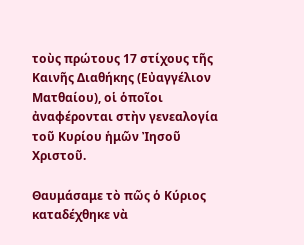τοὺς πρώτους 17 στίχους τῆς Καινῆς Διαθήκης (Εὐαγγέλιον Ματθαίου), οἱ ὁποῖοι ἀναφέρονται στὴν γενεαλογία τοῦ Κυρίου ἡμῶν Ἰησοῦ Χριστοῦ.

Θαυμάσαμε τὸ πῶς ὁ Κύριος καταδέχθηκε νὰ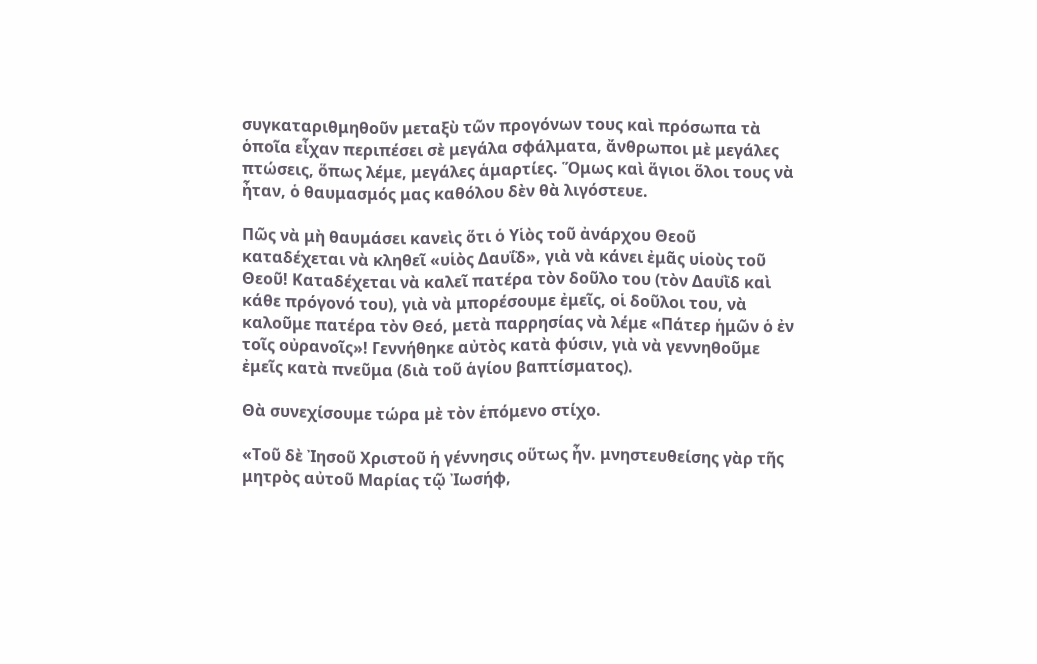συγκαταριθμηθοῦν μεταξὺ τῶν προγόνων τους καὶ πρόσωπα τὰ ὁποῖα εἶχαν περιπέσει σὲ μεγάλα σφάλματα, ἄνθρωποι μὲ μεγάλες πτώσεις, ὅπως λέμε, μεγάλες ἁμαρτίες. Ὅμως καὶ ἅγιοι ὅλοι τους νὰ ἦταν, ὁ θαυμασμός μας καθόλου δὲν θὰ λιγόστευε.

Πῶς νὰ μὴ θαυμάσει κανεὶς ὅτι ὁ Υἱὸς τοῦ ἀνάρχου Θεοῦ καταδέχεται νὰ κληθεῖ «υἱὸς Δαυΐδ», γιὰ νὰ κάνει ἐμᾶς υἱοὺς τοῦ Θεοῦ! Καταδέχεται νὰ καλεῖ πατέρα τὸν δοῦλο του (τὸν Δαυῒδ καὶ κάθε πρόγονό του), γιὰ νὰ μπορέσουμε ἐμεῖς, οἱ δοῦλοι του, νὰ καλοῦμε πατέρα τὸν Θεό, μετὰ παρρησίας νὰ λέμε «Πάτερ ἡμῶν ὁ ἐν τοῖς οὐρανοῖς»! Γεννήθηκε αὐτὸς κατὰ φύσιν, γιὰ νὰ γεννηθοῦμε ἐμεῖς κατὰ πνεῦμα (διὰ τοῦ ἁγίου βαπτίσματος).

Θὰ συνεχίσουμε τώρα μὲ τὸν ἑπόμενο στίχο.

«Τοῦ δὲ Ἰησοῦ Χριστοῦ ἡ γέννησις οὕτως ἦν. μνηστευθείσης γὰρ τῆς μητρὸς αὐτοῦ Μαρίας τῷ Ἰωσήφ,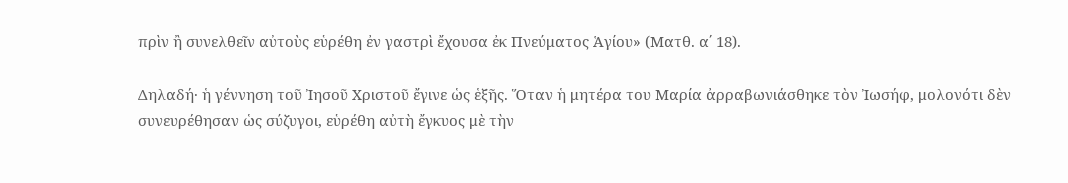πρὶν ἢ συνελθεῖν αὐτοὺς εὑρέθη ἐν γαστρὶ ἔχουσα ἐκ Πνεύματος Ἁγίου» (Ματθ. α΄ 18).

Δηλαδή· ἡ γέννηση τοῦ Ἰησοῦ Χριστοῦ ἔγινε ὡς ἑξῆς. Ὅταν ἡ μητέρα του Μαρία ἀρραβωνιάσθηκε τὸν Ἰωσήφ, μολονότι δὲν συνευρέθησαν ὡς σύζυγοι, εὑρέθη αὐτὴ ἔγκυος μὲ τὴν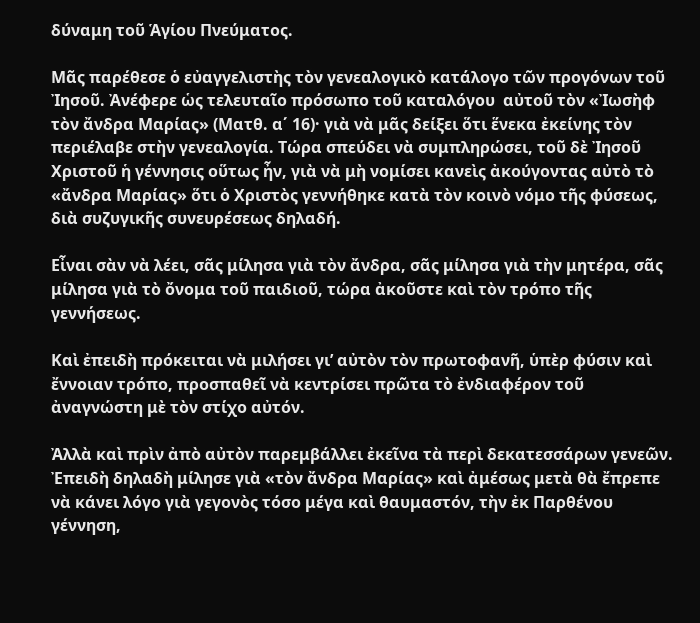δύναμη τοῦ Ἁγίου Πνεύματος.

Μᾶς παρέθεσε ὁ εὐαγγελιστὴς τὸν γενεαλογικὸ κατάλογο τῶν προγόνων τοῦ Ἰησοῦ. Ἀνέφερε ὡς τελευταῖο πρόσωπο τοῦ καταλόγου  αὐτοῦ τὸν «Ἰωσὴφ τὸν ἄνδρα Μαρίας» (Ματθ. α΄ 16)· γιὰ νὰ μᾶς δείξει ὅτι ἕνεκα ἐκείνης τὸν περιέλαβε στὴν γενεαλογία. Τώρα σπεύδει νὰ συμπληρώσει, τοῦ δὲ Ἰησοῦ Χριστοῦ ἡ γέννησις οὕτως ἦν, γιὰ νὰ μὴ νομίσει κανεὶς ἀκούγοντας αὐτὸ τὸ «ἄνδρα Μαρίας» ὅτι ὁ Χριστὸς γεννήθηκε κατὰ τὸν κοινὸ νόμο τῆς φύσεως, διὰ συζυγικῆς συνευρέσεως δηλαδή.

Εἶναι σὰν νὰ λέει, σᾶς μίλησα γιὰ τὸν ἄνδρα, σᾶς μίλησα γιὰ τὴν μητέρα, σᾶς μίλησα γιὰ τὸ ὄνομα τοῦ παιδιοῦ, τώρα ἀκοῦστε καὶ τὸν τρόπο τῆς γεννήσεως.

Καὶ ἐπειδὴ πρόκειται νὰ μιλήσει γι’ αὐτὸν τὸν πρωτοφανῆ, ὑπὲρ φύσιν καὶ ἔννοιαν τρόπο, προσπαθεῖ νὰ κεντρίσει πρῶτα τὸ ἐνδιαφέρον τοῦ ἀναγνώστη μὲ τὸν στίχο αὐτόν.

Ἀλλὰ καὶ πρὶν ἀπὸ αὐτὸν παρεμβάλλει ἐκεῖνα τὰ περὶ δεκατεσσάρων γενεῶν. Ἐπειδὴ δηλαδὴ μίλησε γιὰ «τὸν ἄνδρα Μαρίας» καὶ ἀμέσως μετὰ θὰ ἔπρεπε νὰ κάνει λόγο γιὰ γεγονὸς τόσο μέγα καὶ θαυμαστόν, τὴν ἐκ Παρθένου γέννηση,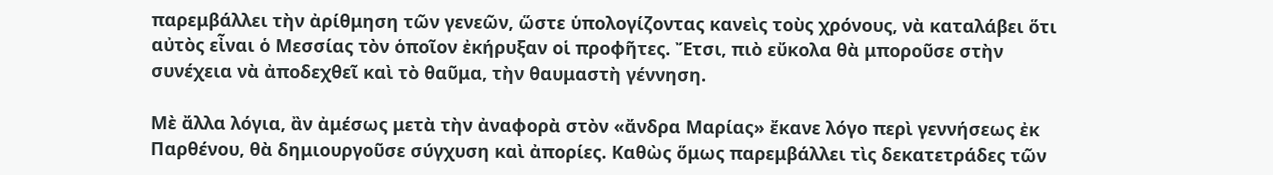παρεμβάλλει τὴν ἀρίθμηση τῶν γενεῶν, ὥστε ὑπολογίζοντας κανεὶς τοὺς χρόνους, νὰ καταλάβει ὅτι αὐτὸς εἶναι ὁ Μεσσίας τὸν ὁποῖον ἐκήρυξαν οἱ προφῆτες. Ἔτσι, πιὸ εὔκολα θὰ μποροῦσε στὴν συνέχεια νὰ ἀποδεχθεῖ καὶ τὸ θαῦμα, τὴν θαυμαστὴ γέννηση.

Μὲ ἄλλα λόγια, ἂν ἀμέσως μετὰ τὴν ἀναφορὰ στὸν «ἄνδρα Μαρίας» ἔκανε λόγο περὶ γεννήσεως ἐκ Παρθένου, θὰ δημιουργοῦσε σύγχυση καὶ ἀπορίες. Καθὼς ὅμως παρεμβάλλει τὶς δεκατετράδες τῶν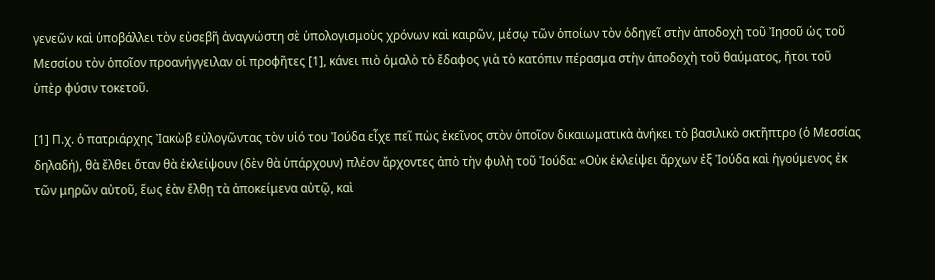γενεῶν καὶ ὑποβάλλει τὸν εὐσεβῆ ἀναγνώστη σὲ ὑπολογισμοὺς χρόνων καὶ καιρῶν, μέσῳ τῶν ὁποίων τὸν ὁδηγεῖ στὴν ἀποδοχὴ τοῦ Ἰησοῦ ὡς τοῦ Μεσσίου τὸν ὁποῖον προανήγγειλαν οἱ προφῆτες [1], κάνει πιὸ ὁμαλὸ τὸ ἔδαφος γιὰ τὸ κατόπιν πέρασμα στὴν ἀποδοχὴ τοῦ θαύματος, ἤτοι τοῦ ὑπὲρ φύσιν τοκετοῦ.

[1] Π.χ. ὁ πατριάρχης Ἰακὼβ εὐλογῶντας τὸν υἱό του Ἰούδα εἶχε πεῖ πὼς ἐκεῖνος στὸν ὁποῖον δικαιωματικὰ ἀνήκει τὸ βασιλικὸ σκτῆπτρο (ὁ Μεσσίας δηλαδή), θὰ ἔλθει ὅταν θὰ ἐκλείψουν (δὲν θὰ ὑπάρχουν) πλέον ἄρχοντες ἀπὸ τὴν φυλὴ τοῦ Ἰούδα: «Οὐκ ἐκλείψει ἄρχων ἐξ Ἰούδα καὶ ἡγούμενος ἐκ τῶν μηρῶν αὐτοῦ, ἕως ἐὰν ἔλθῃ τὰ ἀποκείμενα αὐτῷ, καὶ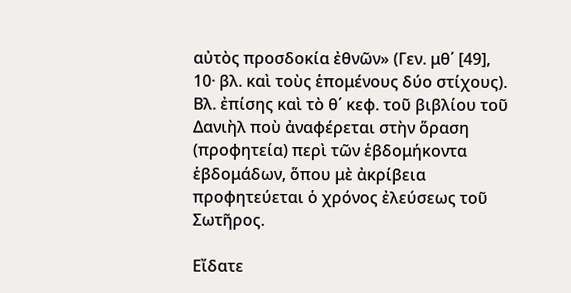αὐτὸς προσδοκία ἐθνῶν» (Γεν. μθ΄ [49], 10· βλ. καὶ τοὺς ἑπομένους δύο στίχους). Βλ. ἐπίσης καὶ τὸ θ΄ κεφ. τοῦ βιβλίου τοῦ Δανιὴλ ποὺ ἀναφέρεται στὴν ὅραση (προφητεία) περὶ τῶν ἑβδομήκοντα ἑβδομάδων, ὅπου μὲ ἀκρίβεια προφητεύεται ὁ χρόνος ἐλεύσεως τοῦ Σωτῆρος.

Εἴδατε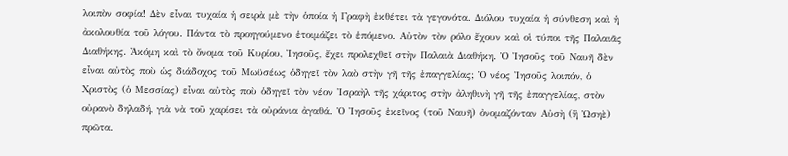λοιπὸν σοφία! Δὲν εἶναι τυχαία ἡ σειρὰ μὲ τὴν ὁποία ἡ Γραφὴ ἐκθέτει τὰ γεγονότα. Διόλου τυχαία ἡ σύνθεση καὶ ἡ ἀκολουθία τοῦ λόγου. Πάντα τὸ προηγούμενο ἑτοιμάζει τὸ ἑπόμενο. Αὐτὸν τὸν ρόλο ἔχουν καὶ οἱ τύποι τῆς Παλαιᾶς Διαθήκης. Ἀκόμη καὶ τὸ ὄνομα τοῦ Κυρίου, Ἰησοῦς, ἔχει προλεχθεῖ στὴν Παλαιὰ Διαθήκη. Ὁ Ἰησοῦς τοῦ Ναυῆ δὲν εἶναι αὐτὸς ποὺ ὡς διάδοχος τοῦ Μωϋσέως ὁδηγεῖ τὸν λαὸ στὴν γῆ τῆς ἐπαγγελίας; Ὁ νέος Ἰησοῦς λοιπόν, ὁ Χριστὸς (ὁ Μεσσίας) εἶναι αὐτὸς ποὺ ὁδηγεῖ τὸν νέον Ἰσραὴλ τῆς χάριτος στὴν ἀληθινὴ γῆ τῆς ἐπαγγελίας, στὸν οὐρανὸ δηλαδή, γιὰ νὰ τοῦ χαρίσει τὰ οὐράνια ἀγαθά. Ὁ Ἰησοῦς ἐκεῖνος (τοῦ Ναυῆ) ὀνομαζόνταν Αὐσὴ (ἢ Ὡσηὲ) πρῶτα.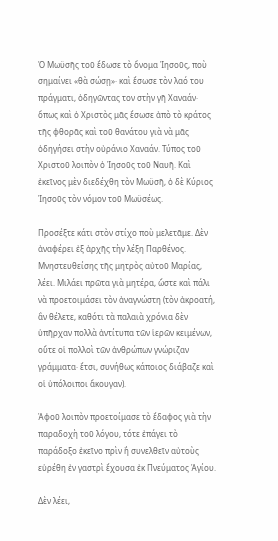Ὁ Μωϋσῆς τοῦ ἔδωσε τὸ ὄνομα Ἰησοῦς, ποὺ σημαίνει «θὰ σώσῃ»· καὶ ἔσωσε τὸν λαό του πράγματι, ὁδηγῶντας τον στὴν γῆ Χαναάν· ὅπως καὶ ὁ Χριστὸς μᾶς ἔσωσε ἀπὸ τὸ κράτος τῆς φθορᾶς καὶ τοῦ θανάτου γιὰ νὰ μᾶς ὁδηγήσει στὴν οὐράνιο Χαναάν. Τύπος τοῦ Χριστοῦ λοιπὸν ὁ Ἰησοῦς τοῦ Ναυῆ. Καὶ ἐκεῖνος μὲν διεδέχθη τὸν Μωϋσῆ, ὁ δὲ Κύριος Ἰησοῦς τὸν νόμον τοῦ Μωϋσέως.

Προσέξτε κάτι στὸν στίχο ποὺ μελετᾶμε. Δὲν ἀναφέρει ἐξ ἀρχῆς τὴν λέξη Παρθένος. Μνηστευθείσης τῆς μητρὸς αὐτοῦ Μαρίας, λέει. Μιλάει πρῶτα γιὰ μητέρα, ὥστε καὶ πάλι νὰ προετοιμάσει τὸν ἀναγνώστη (τὸν ἀκροατή, ἂν θέλετε, καθότι τὰ παλαιὰ χρόνια δὲν ὑπῆρχαν πολλὰ ἀντίτυπα τῶν ἱερῶν κειμένων, οὔτε οἱ πολλοὶ τῶν ἀνθρώπων γνώριζαν γράμματα· ἔτσι, συνήθως κάποιος διάβαζε καὶ οἱ ὑπόλοιποι ἄκουγαν).

Ἀφοῦ λοιπὸν προετοίμασε τὸ ἔδαφος γιὰ τὴν παραδοχὴ τοῦ λόγου, τότε ἐπάγει τὸ παράδοξο ἐκεῖνο πρὶν ἢ συνελθεῖν αὐτοὺς εὑρέθη ἐν γαστρὶ ἔχουσα ἐκ Πνεύματος Ἁγίου.

Δὲν λέει,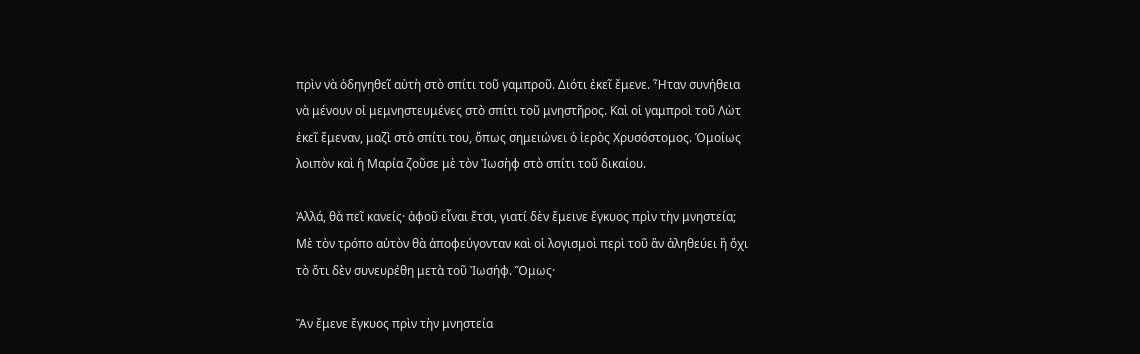πρὶν νὰ ὁδηγηθεῖ αὐτὴ στὸ σπίτι τοῦ γαμπροῦ. Διότι ἐκεῖ ἔμενε. Ἦταν συνήθεια νὰ μένουν οἱ μεμνηστευμένες στὸ σπίτι τοῦ μνηστῆρος. Καὶ οἱ γαμπροὶ τοῦ Λὼτ ἐκεῖ ἔμεναν, μαζὶ στὸ σπίτι του, ὅπως σημειώνει ὁ ἱερὸς Χρυσόστομος. Ὁμοίως λοιπὸν καὶ ἡ Μαρία ζοῦσε μὲ τὸν Ἰωσὴφ στὸ σπίτι τοῦ δικαίου.

Ἀλλά, θὰ πεῖ κανείς· ἀφοῦ εἶναι ἔτσι, γιατί δὲν ἔμεινε ἔγκυος πρὶν τὴν μνηστεία; Μὲ τὸν τρόπο αὐτὸν θὰ ἀποφεύγονταν καὶ οἱ λογισμοὶ περὶ τοῦ ἂν ἀληθεύει ἢ ὄχι τὸ ὅτι δὲν συνευρέθη μετὰ τοῦ Ἰωσήφ. Ὅμως·

Ἂν ἔμενε ἔγκυος πρὶν τὴν μνηστεία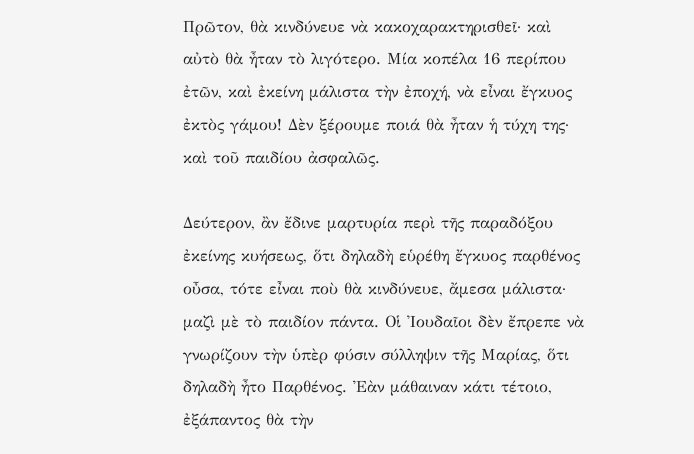Πρῶτον, θὰ κινδύνευε νὰ κακοχαρακτηρισθεῖ· καὶ αὐτὸ θὰ ἦταν τὸ λιγότερο. Μία κοπέλα 16 περίπου ἐτῶν, καὶ ἐκείνη μάλιστα τὴν ἐποχή, νὰ εἶναι ἔγκυος ἐκτὸς γάμου! Δὲν ξέρουμε ποιά θὰ ἦταν ἡ τύχη της· καὶ τοῦ παιδίου ἀσφαλῶς.

Δεύτερον, ἂν ἔδινε μαρτυρία περὶ τῆς παραδόξου ἐκείνης κυήσεως, ὅτι δηλαδὴ εὑρέθη ἔγκυος παρθένος οὖσα, τότε εἶναι ποὺ θὰ κινδύνευε, ἄμεσα μάλιστα· μαζὶ μὲ τὸ παιδίον πάντα. Οἱ Ἰουδαῖοι δὲν ἔπρεπε νὰ γνωρίζουν τὴν ὑπὲρ φύσιν σύλληψιν τῆς Μαρίας, ὅτι δηλαδὴ ἦτο Παρθένος. Ἐὰν μάθαιναν κάτι τέτοιο, ἐξάπαντος θὰ τὴν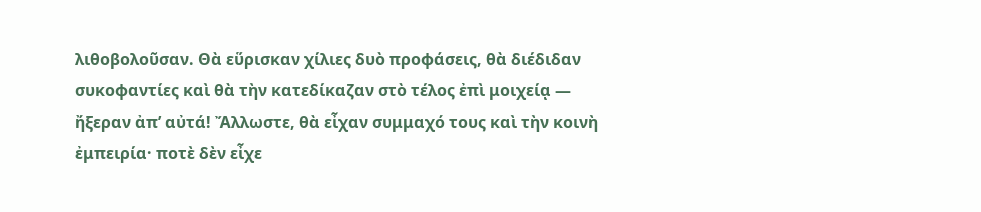λιθοβολοῦσαν. Θὰ εὕρισκαν χίλιες δυὸ προφάσεις, θὰ διέδιδαν συκοφαντίες καὶ θὰ τὴν κατεδίκαζαν στὸ τέλος ἐπὶ μοιχείᾳ — ἤξεραν ἀπ’ αὐτά! Ἄλλωστε, θὰ εἶχαν συμμαχό τους καὶ τὴν κοινὴ ἐμπειρία· ποτὲ δὲν εἶχε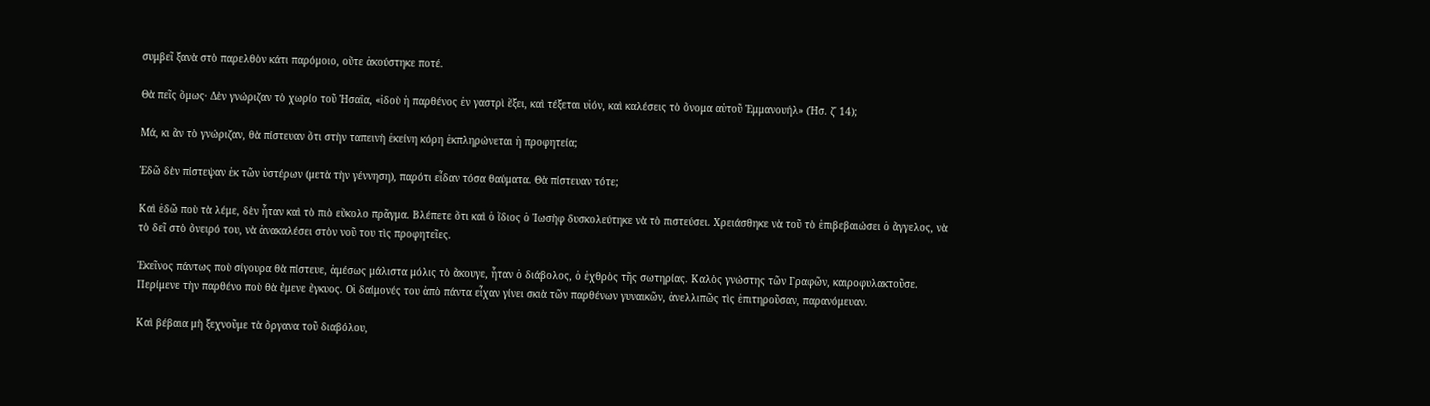συμβεῖ ξανὰ στὸ παρελθὸν κάτι παρόμοιο, οὔτε ἀκούστηκε ποτέ.

Θὰ πεῖς ὅμως· Δὲν γνώριζαν τὸ χωρίο τοῦ Ἡσαΐα, «ἰδοὺ ἡ παρθένος ἐν γαστρὶ ἕξει, καὶ τέξεται υἱόν, καὶ καλέσεις τὸ ὄνομα αὐτοῦ Ἐμμανουήλ» (Ἡσ. ζ΄ 14);

Μά, κι ἂν τὸ γνώριζαν, θὰ πίστευαν ὅτι στὴν ταπεινὴ ἐκείνη κόρη ἐκπληρώνεται ἡ προφητεία;

Ἐδῶ δὲν πίστεψαν ἐκ τῶν ὑστέρων (μετὰ τὴν γέννηση), παρότι εἶδαν τόσα θαύματα. Θὰ πίστευαν τότε;

Καὶ ἐδῶ ποὺ τὰ λέμε, δὲν ἦταν καὶ τὸ πιὸ εὔκολο πρᾶγμα. Βλέπετε ὅτι καὶ ὁ ἴδιος ὁ Ἰωσὴφ δυσκολεύτηκε νὰ τὸ πιστεύσει. Χρειάσθηκε νὰ τοῦ τὸ ἐπιβεβαιώσει ὁ ἄγγελος, νὰ τὸ δεῖ στὸ ὄνειρό του, νὰ ἀνακαλέσει στὸν νοῦ του τὶς προφητεῖες.

Ἐκεῖνος πάντως ποὺ σίγουρα θὰ πίστευε, ἀμέσως μάλιστα μόλις τὸ ἄκουγε, ἦταν ὁ διάβολος, ὁ ἐχθρὸς τῆς σωτηρίας. Καλὸς γνώστης τῶν Γραφῶν, καιροφυλακτοῦσε. Περίμενε τὴν παρθένο ποὺ θὰ ἔμενε ἔγκυος. Οἱ δαίμονές του ἀπὸ πάντα εἶχαν γίνει σκιὰ τῶν παρθένων γυναικῶν, ἀνελλιπῶς τὶς ἐπιτηροῦσαν, παρανόμευαν.

Καὶ βέβαια μὴ ξεχνοῦμε τὰ ὄργανα τοῦ διαβόλου,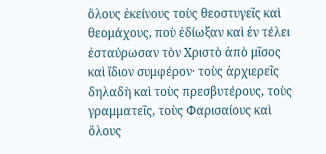ὅλους ἐκείνους τοὺς θεοστυγεῖς καὶ θεομάχους, ποὺ ἐδίωξαν καὶ ἐν τέλει ἐσταύρωσαν τὸν Χριστὸ ἀπὸ μῖσος καὶ ἴδιον συμφέρον· τοὺς ἀρχιερεῖς δηλαδὴ καὶ τοὺς πρεσβυτέρους, τοὺς γραμματεῖς, τοὺς Φαρισαίους καὶ ὅλους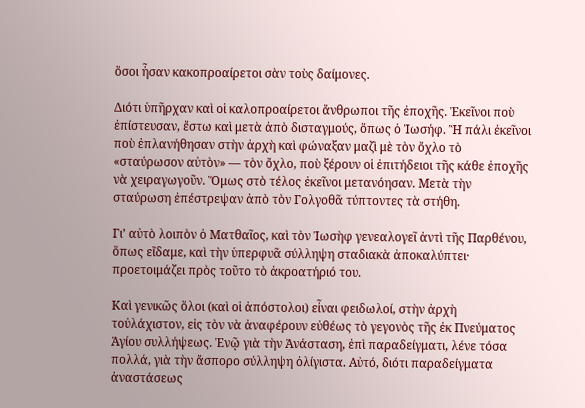ὅσοι ἦσαν κακοπροαίρετοι σὰν τοὺς δαίμονες.

Διότι ὑπῆρχαν καὶ οἱ καλοπροαίρετοι ἄνθρωποι τῆς ἐποχῆς. Ἐκεῖνοι ποὺ ἐπίστευσαν, ἔστω καὶ μετὰ ἀπὸ δισταγμούς, ὅπως ὁ Ἰωσήφ. Ἢ πάλι ἐκεῖνοι ποὺ ἐπλανήθησαν στὴν ἀρχὴ καὶ φώναξαν μαζὶ μὲ τὸν ὄχλο τὸ «σταύρωσον αὐτὸν» — τὸν ὄχλο, ποὺ ξέρουν οἱ ἐπιτήδειοι τῆς κάθε ἐποχῆς νὰ χειραγωγοῦν. Ὅμως στὸ τέλος ἐκεῖνοι μετανόησαν. Μετὰ τὴν σταύρωση ἐπέστρεψαν ἀπὸ τὸν Γολγοθᾶ τύπτοντες τὰ στήθη.

Γι’ αὐτὸ λοιπὸν ὁ Ματθαῖος, καὶ τὸν Ἰωσὴφ γενεαλογεῖ ἀντὶ τῆς Παρθένου, ὅπως εἴδαμε, καὶ τὴν ὑπερφυᾶ σύλληψη σταδιακὰ ἀποκαλύπτει· προετοιμάζει πρὸς τοῦτο τὸ ἀκροατήριό του.

Καὶ γενικῶς ὅλοι (καὶ οἱ ἀπόστολοι) εἶναι φειδωλοί, στὴν ἀρχὴ τοὐλάχιστον, εἰς τὸν νὰ ἀναφέρουν εὐθέως τὸ γεγονὸς τῆς ἐκ Πνεύματος Ἁγίου συλλήψεως. Ἐνῷ γιὰ τὴν Ἀνάσταση, ἐπὶ παραδείγματι, λένε τόσα πολλά, γιὰ τὴν ἄσπορο σύλληψη ὀλίγιστα. Αὐτό, διότι παραδείγματα ἀναστάσεως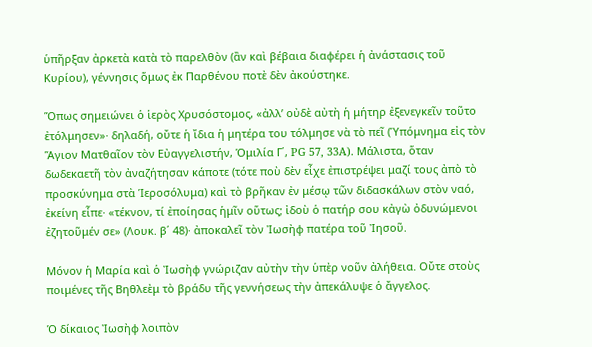ὑπῆρξαν ἀρκετὰ κατὰ τὸ παρελθὸν (ἂν καὶ βέβαια διαφέρει ἡ ἀνάστασις τοῦ Κυρίου), γέννησις ὅμως ἐκ Παρθένου ποτὲ δὲν ἀκούστηκε.

Ὅπως σημειώνει ὁ ἱερὸς Χρυσόστομος, «ἀλλ’ οὐδὲ αὐτὴ ἡ μήτηρ ἐξενεγκεῖν τοῦτο ἐτόλμησεν»· δηλαδή, οὔτε ἡ ἴδια ἡ μητέρα του τόλμησε νὰ τὸ πεῖ (Ὑπόμνημα εἰς τὸν Ἅγιον Ματθαῖον τὸν Εὐαγγελιστήν, Ὁμιλία Γ΄, PG 57, 33A). Μάλιστα, ὅταν δωδεκαετῆ τὸν ἀναζήτησαν κάποτε (τότε ποὺ δὲν εἶχε ἐπιστρέψει μαζί τους ἀπὸ τὸ προσκύνημα στὰ Ἱεροσόλυμα) καὶ τὸ βρῆκαν ἐν μέσῳ τῶν διδασκάλων στὸν ναό, ἐκείνη εἶπε· «τέκνον, τί ἐποίησας ἡμῖν οὕτως; ἰδοὺ ὁ πατήρ σου κἀγὼ ὀδυνώμενοι ἐζητοῦμέν σε» (Λουκ. β΄ 48)· ἀποκαλεῖ τὸν Ἰωσὴφ πατέρα τοῦ Ἰησοῦ.

Μόνον ἡ Μαρία καὶ ὁ Ἰωσὴφ γνώριζαν αὐτὴν τὴν ὑπὲρ νοῦν ἀλήθεια. Οὔτε στοὺς ποιμένες τῆς Βηθλεὲμ τὸ βράδυ τῆς γεννήσεως τὴν ἀπεκάλυψε ὁ ἄγγελος.

Ὁ δίκαιος Ἰωσὴφ λοιπὸν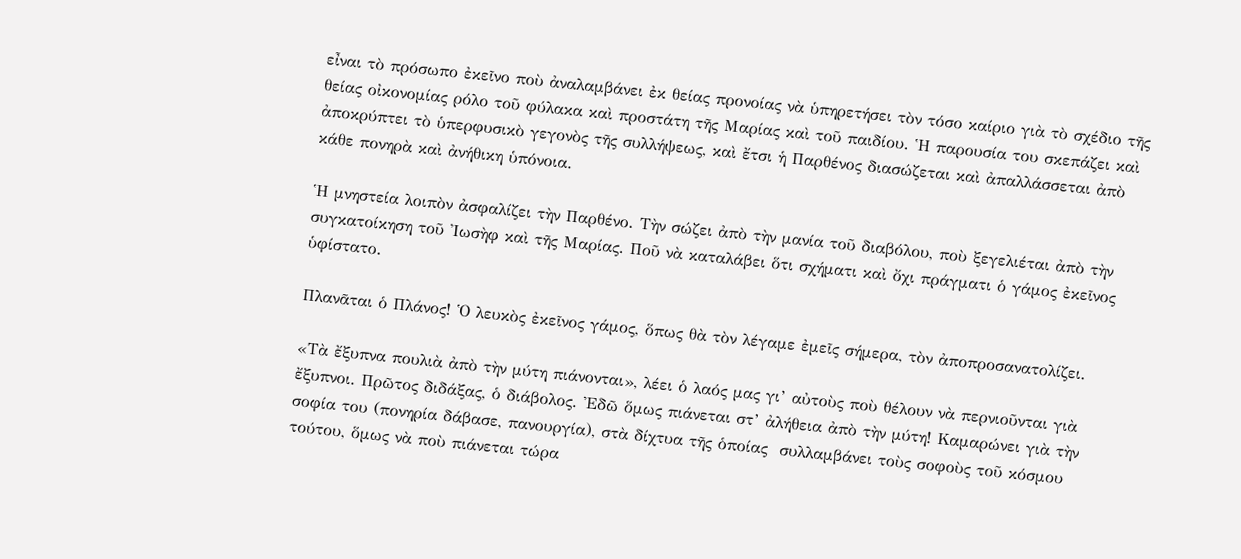εἶναι τὸ πρόσωπο ἐκεῖνο ποὺ ἀναλαμβάνει ἐκ θείας προνοίας νὰ ὑπηρετήσει τὸν τόσο καίριο γιὰ τὸ σχέδιο τῆς θείας οἰκονομίας ρόλο τοῦ φύλακα καὶ προστάτη τῆς Μαρίας καὶ τοῦ παιδίου. Ἡ παρουσία του σκεπάζει καὶ ἀποκρύπτει τὸ ὑπερφυσικὸ γεγονὸς τῆς συλλήψεως, καὶ ἔτσι ἡ Παρθένος διασώζεται καὶ ἀπαλλάσσεται ἀπὸ κάθε πονηρὰ καὶ ἀνήθικη ὑπόνοια.

Ἡ μνηστεία λοιπὸν ἀσφαλίζει τὴν Παρθένο. Τὴν σώζει ἀπὸ τὴν μανία τοῦ διαβόλου, ποὺ ξεγελιέται ἀπὸ τὴν συγκατοίκηση τοῦ Ἰωσὴφ καὶ τῆς Μαρίας. Ποῦ νὰ καταλάβει ὅτι σχήματι καὶ ὄχι πράγματι ὁ γάμος ἐκεῖνος ὑφίστατο.

Πλανᾶται ὁ Πλάνος! Ὁ λευκὸς ἐκεῖνος γάμος, ὅπως θὰ τὸν λέγαμε ἐμεῖς σήμερα, τὸν ἀποπροσανατολίζει.

«Τὰ ἔξυπνα πουλιὰ ἀπὸ τὴν μύτη πιάνονται», λέει ὁ λαός μας γι’ αὐτοὺς ποὺ θέλουν νὰ περνιοῦνται γιὰ ἔξυπνοι. Πρῶτος διδάξας, ὁ διάβολος. Ἐδῶ ὅμως πιάνεται στ’ ἀλήθεια ἀπὸ τὴν μύτη! Καμαρώνει γιὰ τὴν σοφία του (πονηρία δάβασε, πανουργία), στὰ δίχτυα τῆς ὁποίας  συλλαμβάνει τοὺς σοφοὺς τοῦ κόσμου τούτου, ὅμως νὰ ποὺ πιάνεται τώρα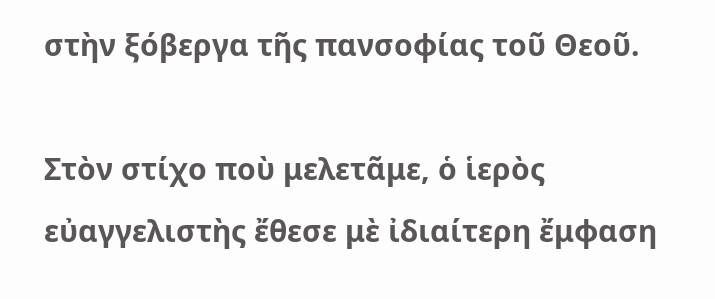στὴν ξόβεργα τῆς πανσοφίας τοῦ Θεοῦ.

Στὸν στίχο ποὺ μελετᾶμε, ὁ ἱερὸς εὐαγγελιστὴς ἔθεσε μὲ ἰδιαίτερη ἔμφαση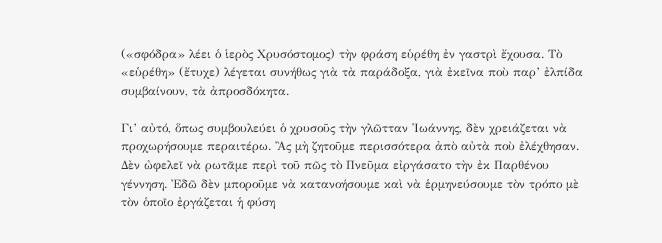(«σφόδρα» λέει ὁ ἱερὸς Χρυσόστομος) τὴν φράση εὑρέθη ἐν γαστρὶ ἔχουσα. Τὸ «εὑρέθη» (ἔτυχε) λέγεται συνήθως γιὰ τὰ παράδοξα, γιὰ ἐκεῖνα ποὺ παρ’ ἐλπίδα συμβαίνουν, τὰ ἀπροσδόκητα.

Γι’ αὐτό, ὅπως συμβουλεύει ὁ χρυσοῦς τὴν γλῶτταν Ἰωάννης, δὲν χρειάζεται νὰ προχωρήσουμε περαιτέρω. Ἂς μὴ ζητοῦμε περισσότερα ἀπὸ αὐτὰ ποὺ ἐλέχθησαν. Δὲν ὠφελεῖ νὰ ρωτᾶμε περὶ τοῦ πῶς τὸ Πνεῦμα εἰργάσατο τὴν ἐκ Παρθένου γέννηση. Ἐδῶ δὲν μποροῦμε νὰ κατανοήσουμε καὶ νὰ ἑρμηνεύσουμε τὸν τρόπο μὲ τὸν ὁποῖο ἐργάζεται ἡ φύση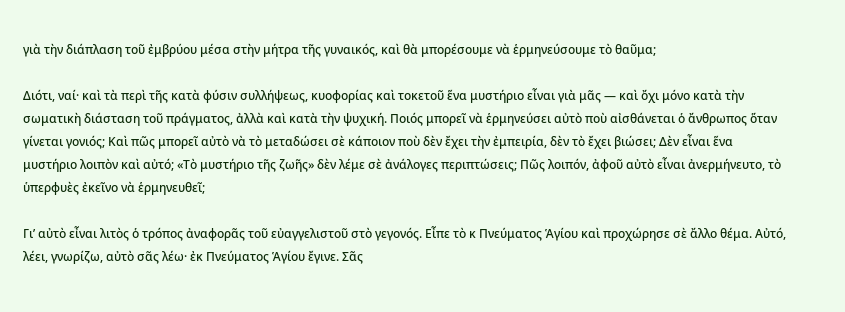γιὰ τὴν διάπλαση τοῦ ἐμβρύου μέσα στὴν μήτρα τῆς γυναικός, καὶ θὰ μπορέσουμε νὰ ἑρμηνεύσουμε τὸ θαῦμα;

Διότι, ναί· καὶ τὰ περὶ τῆς κατὰ φύσιν συλλήψεως, κυοφορίας καὶ τοκετοῦ ἕνα μυστήριο εἶναι γιὰ μᾶς — καὶ ὄχι μόνο κατὰ τὴν σωματικὴ διάσταση τοῦ πράγματος, ἀλλὰ καὶ κατὰ τὴν ψυχική. Ποιός μπορεῖ νὰ ἑρμηνεύσει αὐτὸ ποὺ αἰσθάνεται ὁ ἄνθρωπος ὅταν γίνεται γονιός; Καὶ πῶς μπορεῖ αὐτὸ νὰ τὸ μεταδώσει σὲ κάποιον ποὺ δὲν ἔχει τὴν ἐμπειρία, δὲν τὸ ἔχει βιώσει; Δὲν εἶναι ἕνα μυστήριο λοιπὸν καὶ αὐτό; «Τὸ μυστήριο τῆς ζωῆς» δὲν λέμε σὲ ἀνάλογες περιπτώσεις; Πῶς λοιπόν, ἀφοῦ αὐτὸ εἶναι ἀνερμήνευτο, τὸ ὑπερφυὲς ἐκεῖνο νὰ ἑρμηνευθεῖ;

Γι’ αὐτὸ εἶναι λιτὸς ὁ τρόπος ἀναφορᾶς τοῦ εὐαγγελιστοῦ στὸ γεγονός. Εἶπε τὸ κ Πνεύματος Ἁγίου καὶ προχώρησε σὲ ἄλλο θέμα. Αὐτό, λέει, γνωρίζω, αὐτὸ σᾶς λέω· ἐκ Πνεύματος Ἁγίου ἔγινε. Σᾶς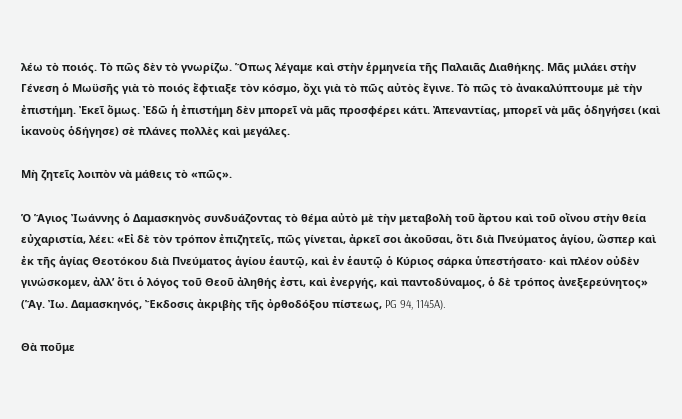λέω τὸ ποιός. Τὸ πῶς δὲν τὸ γνωρίζω. Ὅπως λέγαμε καὶ στὴν ἑρμηνεία τῆς Παλαιᾶς Διαθήκης. Μᾶς μιλάει στὴν Γένεση ὁ Μωϋσῆς γιὰ τὸ ποιός ἔφτιαξε τὸν κόσμο, ὄχι γιὰ τὸ πῶς αὐτὸς ἔγινε. Τὸ πῶς τὸ ἀνακαλύπτουμε μὲ τὴν ἐπιστήμη. Ἐκεῖ ὅμως. Ἐδῶ ἡ ἐπιστήμη δὲν μπορεῖ νὰ μᾶς προσφέρει κάτι. Ἀπεναντίας, μπορεῖ νὰ μᾶς ὁδηγήσει (καὶ ἱκανοὺς ὁδήγησε) σὲ πλάνες πολλὲς καὶ μεγάλες.

Μὴ ζητεῖς λοιπὸν νὰ μάθεις τὸ «πῶς».

Ὁ Ἅγιος Ἰωάννης ὁ Δαμασκηνὸς συνδυάζοντας τὸ θέμα αὐτὸ μὲ τὴν μεταβολὴ τοῦ ἄρτου καὶ τοῦ οἴνου στὴν θεία εὐχαριστία, λέει: «Εἰ δὲ τὸν τρόπον ἐπιζητεῖς, πῶς γίνεται, ἀρκεῖ σοι ἀκοῦσαι, ὅτι διὰ Πνεύματος ἁγίου, ὥσπερ καὶ ἐκ τῆς ἁγίας Θεοτόκου διὰ Πνεύματος ἁγίου ἑαυτῷ, καὶ ἐν ἑαυτῷ ὁ Κύριος σάρκα ὑπεστήσατο· καὶ πλέον οὐδὲν γινώσκομεν, ἀλλ’ ὅτι ὁ λόγος τοῦ Θεοῦ ἀληθής ἐστι, καὶ ἐνεργής, καὶ παντοδύναμος, ὁ δὲ τρόπος ἀνεξερεύνητος» (Ἅγ. Ἰω. Δαμασκηνός, Ἔκδοσις ἀκριβὴς τῆς ὀρθοδόξου πίστεως, PG 94, 1145A).

Θὰ ποῦμε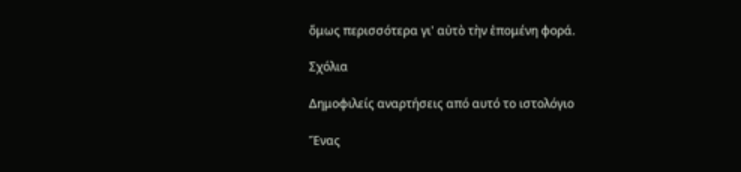ὅμως περισσότερα γι' αὐτὸ τὴν ἑπομένη φορά.

Σχόλια

Δημοφιλείς αναρτήσεις από αυτό το ιστολόγιο

Ἕνας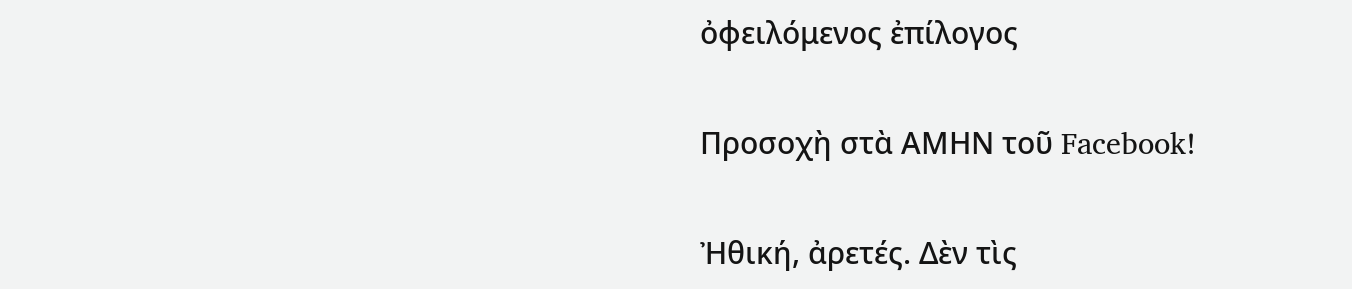ὀφειλόμενος ἐπίλογος

Προσοχὴ στὰ ΑΜΗΝ τοῦ Facebook!

Ἠθική, ἀρετές. Δὲν τὶς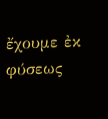ἔχουμε ἐκ φύσεως